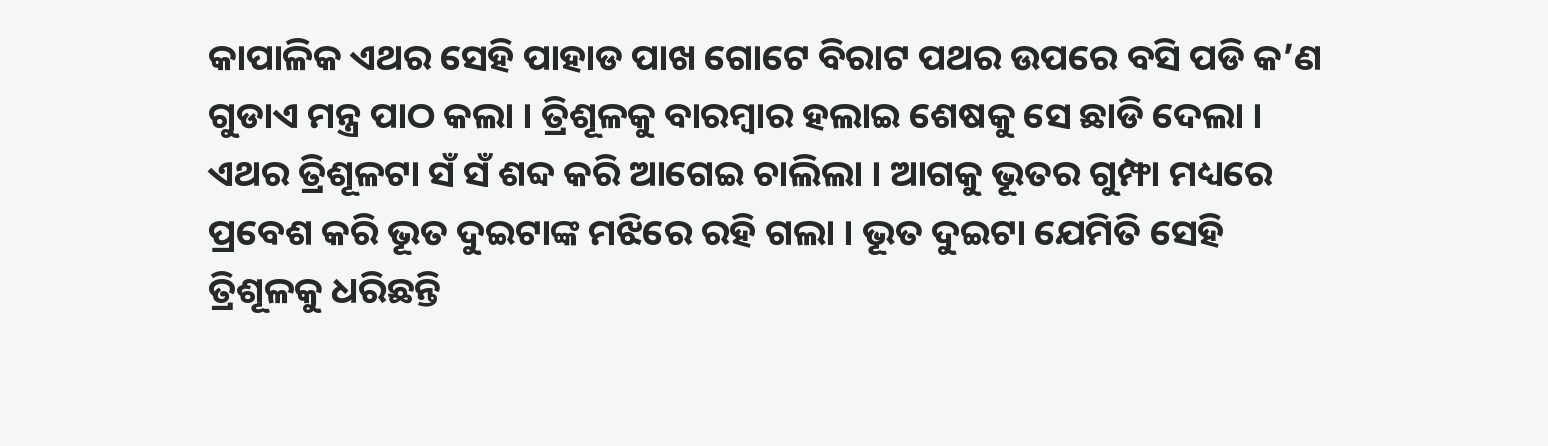କାପାଳିକ ଏଥର ସେହି ପାହାଡ ପାଖ ଗୋଟେ ବିରାଟ ପଥର ଉପରେ ବସି ପଡି କ’ଣ ଗୁଡାଏ ମନ୍ତ୍ର ପାଠ କଲା । ତ୍ରିଶୂଳକୁ ବାରମ୍ବାର ହଲାଇ ଶେଷକୁ ସେ ଛାଡି ଦେଲା । ଏଥର ତ୍ରିଶୂଳଟା ସଁ ସଁ ଶବ୍ଦ କରି ଆଗେଇ ଚାଲିଲା । ଆଗକୁ ଭୂତର ଗୁମ୍ଫା ମଧ୍ୟରେ ପ୍ରବେଶ କରି ଭୂତ ଦୁଇଟାଙ୍କ ମଝିରେ ରହି ଗଲା । ଭୂତ ଦୁଇଟା ଯେମିତି ସେହି ତ୍ରିଶୂଳକୁ ଧରିଛନ୍ତି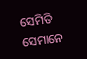ସେମିତି ସେମାନେ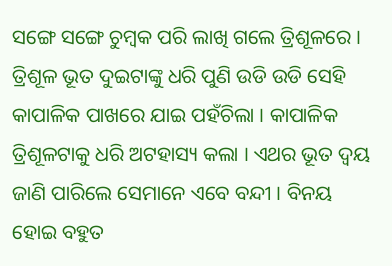ସଙ୍ଗେ ସଙ୍ଗେ ଚୁମ୍ବକ ପରି ଲାଖି ଗଲେ ତ୍ରିଶୂଳରେ । ତ୍ରିଶୂଳ ଭୂତ ଦୁଇଟାଙ୍କୁ ଧରି ପୁଣି ଉଡି ଉଡି ସେହି କାପାଳିକ ପାଖରେ ଯାଇ ପହଁଚିଲା । କାପାଳିକ ତ୍ରିଶୂଳଟାକୁ ଧରି ଅଟହାସ୍ୟ କଲା । ଏଥର ଭୂତ ଦ୍ୱୟ ଜାଣି ପାରିଲେ ସେମାନେ ଏବେ ବନ୍ଦୀ । ବିନୟ ହୋଇ ବହୁତ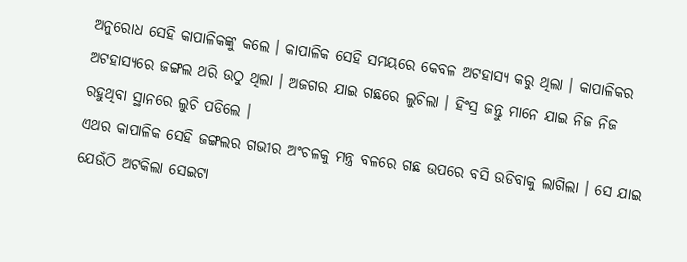ଅନୁରୋଧ ସେହି କାପାଳିକଙ୍କୁ କଲେ । କାପାଳିକ ସେହି ସମୟରେ କେବଳ ଅଟହାସ୍ୟ କରୁ ଥିଲା । କାପାଳିକର ଅଟହାସ୍ୟରେ ଜଙ୍ଗଲ ଥରି ଉଠୁ ଥିଲା । ଅଜଗର ଯାଇ ଗଛରେ ଲୁଚିଲା । ହିଂସ୍ର ଜନ୍ତୁ ମାନେ ଯାଇ ନିଜ ନିଜ ରହୁଥିବା ସ୍ଥାନରେ ଲୁଚି ପଡିଲେ ।
ଏଥର କାପାଳିକ ସେହି ଜଙ୍ଗଲର ଗଭୀର ଅଂଚଳକୁ ମନ୍ତ୍ର ବଳରେ ଗଛ ଉପରେ ବସି ଉଡିବାକୁ ଲାଗିଲା । ସେ ଯାଇ ଯେଉଁଠି ଅଟକିଲା ସେଇଟା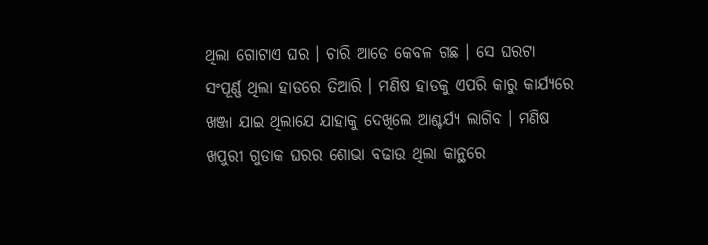ଥିଲା ଗୋଟାଏ ଘର । ଚାରି ଆଡେ କେବଳ ଗଛ । ସେ ଘରଟା ସଂପୂର୍ଣ୍ଣ ଥିଲା ହାଡରେ ତିଆରି । ମଣିଷ ହାଡକୁ ଏପରି କାରୁ କାର୍ଯ୍ୟରେ ଖଞ୍ଜା ଯାଇ ଥିଲାଯେ ଯାହାକୁ ଦେଖିଲେ ଆଶ୍ଚର୍ଯ୍ୟ ଲାଗିବ । ମଣିଷ ଖପୁରୀ ଗୁଡାକ ଘରର ଶୋଭା ବଢାଉ ଥିଲା କାନ୍ଥରେ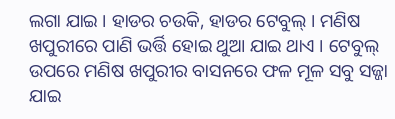ଲଗା ଯାଇ । ହାଡର ଚଉକି, ହାଡର ଟେବୁଲ୍ । ମଣିଷ ଖପୁରୀରେ ପାଣି ଭର୍ତ୍ତି ହୋଇ ଥୁଆ ଯାଇ ଥାଏ । ଟେବୁଲ୍ ଉପରେ ମଣିଷ ଖପୁରୀର ବାସନରେ ଫଳ ମୂଳ ସବୁ ସଜ୍ଜା ଯାଇ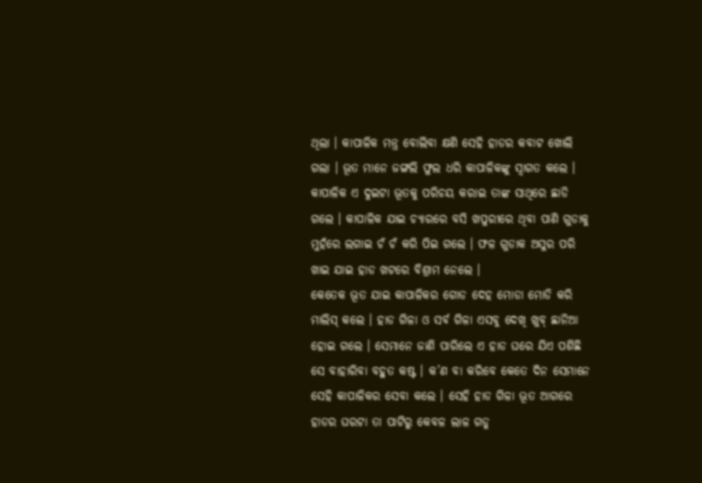ଥିଲା । କାପାଳିକ ମନ୍ତ୍ର ବୋଲିବା କ୍ଷଣି ସେହି ହାଡର କବାଟ ଖୋଲି ଗଲା । ଭୂତ ମାନେ ଜଙ୍ଗଲି ଫୁଲ ଧରି କାପାଳିକଙ୍କୁ ସ୍ୱାଗତ କଲେ । କାପାଳିକ ଏ ଦୁଇଟା ଭୂତକୁ ପରିଚୟ କରାଇ ତାଙ୍କ ସାଥିରେ ଛାଡି ଗଲେ । କାପାଳିକ ଯାଇ ଚ୍ୟାରରେ ବସି ଖପୁରୀରେ ଥିବା ପାଣି ଗୁଡାକୁ ମୁହଁରେ ଲଗାଇ ଚଁ ଚଁ କରି ପିଇ ଗଲେ । ଫଳ ଗୁଡାକ ଅସୁର ପରି ଖାଇ ଯାଇ ହାଡ ଖଟରେ ବିଶ୍ରାମ ନେଲେ ।
କେତେକ ଭୂତ ଯାଇ କାପାଳିକର ଗୋଡ ଦେହ ମୋଡା ମୋଡି କରି ମାଲିସ୍ କଲେ । ହାଡ ଗିଳା ଓ ସର୍ବ ଗିଳା ଏସବୁ ଦେଖି ଖୁବ୍ ଛାନିଆ ହୋଇ ଗଲେ । ସେମାନେ ଜାଣି ପାରିଲେ ଏ ହାଡ ଘରେ ଯିଏ ପଶିଛି ସେ ବାହାରିବା ବହୁତ କଷ୍ଟ । କ’ଣ ବା କରିବେ କେତେ ଦିନ ସେମାନେ ସେହି କାପାଳିକର ସେବା କଲେ । ସେହି ହାଡ ଗିଳା ଭୂତ ଆଗରେ ହାଡର ଘରଟା ତା ପାଟିରୁ କେବଳ ଲାଳ ଗଡୁ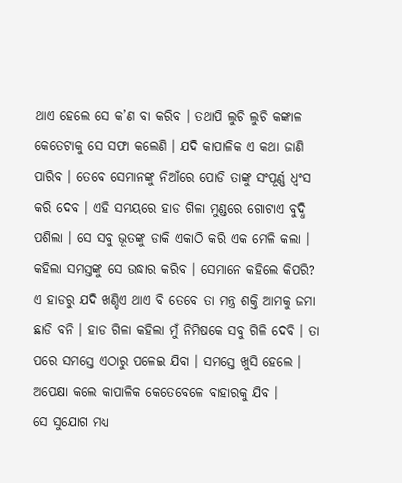ଥାଏ ହେଲେ ସେ କ’ଣ ବା କରିବ । ତଥାପି ଲୁଚି ଲୁଚି କଙ୍କାଳ କେତେଟାକୁ ସେ ସଫା କଲେଣି । ଯଦି କାପାଳିକ ଏ କଥା ଜାଣି ପାରିବ । ତେବେ ସେମାନଙ୍କୁ ନିଆଁରେ ପୋଡି ତାଙ୍କୁ ସଂପୂର୍ଣ୍ଣ ଧ୍ୱଂସ କରି ଦେବ । ଏହି ସମୟରେ ହାଡ ଗିଳା ମୁଣ୍ଡରେ ଗୋଟାଏ ବୁଦ୍ଧି ପଶିଲା । ସେ ସବୁ ଭୂତଙ୍କୁ ଡାକି ଏକାଠି କରି ଏକ ମେଳି କଲା । କହିଲା ସମସ୍ତଙ୍କୁ ସେ ଉଦ୍ଧାର କରିବ । ସେମାନେ କହିଲେ କିପରି? ଏ ହାଡରୁ ଯଦି ଖଣ୍ଡିଏ ଥାଏ ବି ତେବେ ତା ମନ୍ତ୍ର ଶକ୍ତି ଆମକୁ ଜମା ଛାଡି ବନି । ହାଡ ଗିଳା କହିଲା ମୁଁ ନିମିଷକେ ସବୁ ଗିଳି ଦେବି । ତା ପରେ ସମସ୍ତେ ଏଠାରୁ ପଳେଇ ଯିବା । ସମସ୍ତେ ଖୁସି ହେଲେ । ଅପେକ୍ଷା କଲେ କାପାଳିକ କେତେବେଳେ ବାହାରକୁ ଯିବ ।
ସେ ସୁଯୋଗ ମଧ୍ୟ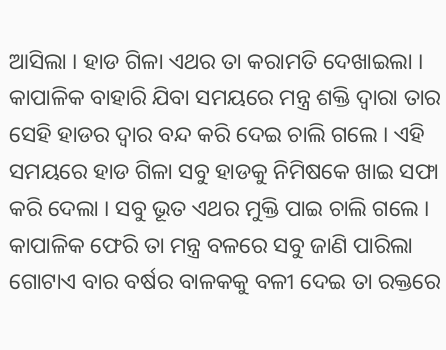ଆସିଲା । ହାଡ ଗିଳା ଏଥର ତା କରାମତି ଦେଖାଇଲା । କାପାଳିକ ବାହାରି ଯିବା ସମୟରେ ମନ୍ତ୍ର ଶକ୍ତି ଦ୍ୱାରା ତାର ସେହି ହାଡର ଦ୍ୱାର ବନ୍ଦ କରି ଦେଇ ଚାଲି ଗଲେ । ଏହି ସମୟରେ ହାଡ ଗିଳା ସବୁ ହାଡକୁ ନିମିଷକେ ଖାଇ ସଫା କରି ଦେଲା । ସବୁ ଭୂତ ଏଥର ମୁକ୍ତି ପାଇ ଚାଲି ଗଲେ । କାପାଳିକ ଫେରି ତା ମନ୍ତ୍ର ବଳରେ ସବୁ ଜାଣି ପାରିଲା ଗୋଟାଏ ବାର ବର୍ଷର ବାଳକକୁ ବଳୀ ଦେଇ ତା ରକ୍ତରେ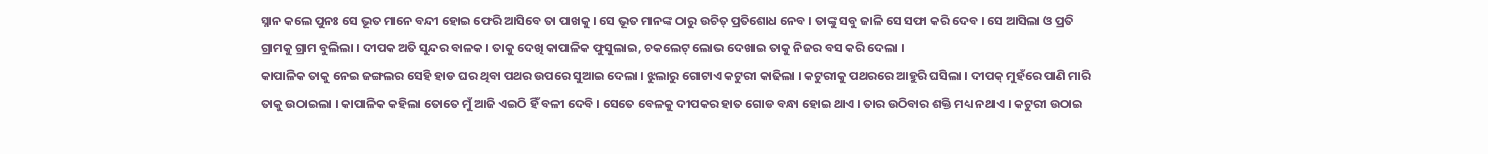ସ୍ନାନ କଲେ ପୁନଃ ସେ ଭୂତ ମାନେ ବନ୍ଦୀ ହୋଇ ଫେରି ଆସିବେ ତା ପାଖକୁ । ସେ ଭୂତ ମାନଙ୍କ ଠାରୁ ଉଚିତ୍ ପ୍ରତିଶୋଧ ନେବ । ତାଙ୍କୁ ସବୁ ଜାଳି ସେ ସଫା କରି ଦେବ । ସେ ଆସିଲା ଓ ପ୍ରତି ଗ୍ରାମକୁ ଗ୍ରାମ ବୁଲିଲା । ଦୀପକ ଅତି ସୁନ୍ଦର ବାଳକ । ତାକୁ ଦେଖି କାପାଳିକ ଫୁସୁଲାଇ, ଚକଲେଟ୍ ଲୋଭ ଦେଖାଇ ତାକୁ ନିଜର ବସ କରି ଦେଲା ।
କାପାଳିକ ତାକୁ ନେଇ ଜଙ୍ଗଲର ସେହି ହାଡ ଘର ଥିବା ପଥର ଉପରେ ସୁଆଇ ଦେଲା । ଝୁଲାରୁ ଗୋଟାଏ କଟୁରୀ କାଢିଲା । କଟୁରୀକୁ ପଥରରେ ଆହୁରି ଘସିଲା । ଦୀପକ୍ ମୁହଁରେ ପାଣି ମାରି ତାକୁ ଉଠାଇଲା । କାପାଳିକ କହିଲା ତୋତେ ମୁଁ ଆଜି ଏଇଠି ହିଁ ବଳୀ ଦେବି । ସେତେ ବେଳକୁ ଦୀପକର ହାତ ଗୋଡ ବନ୍ଧା ହୋଇ ଥାଏ । ତାର ଉଠିବାର ଶକ୍ତି ମଧ୍ୟ ନଥାଏ । କଟୁରୀ ଉଠାଇ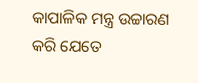କାପାଳିକ ମନ୍ତ୍ର ଉଚ୍ଚାରଣ କରି ଯେତେ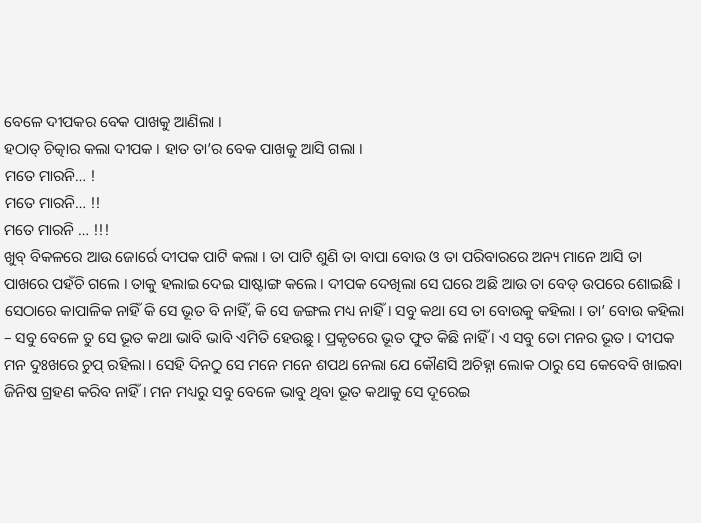ବେଳେ ଦୀପକର ବେକ ପାଖକୁ ଆଣିଲା ।
ହଠାତ୍ ଚିତ୍କାର କଲା ଦୀପକ । ହାତ ତା’ର ବେକ ପାଖକୁ ଆସି ଗଲା ।
ମତେ ମାରନି… !
ମତେ ମାରନି… !!
ମତେ ମାରନି … !!!
ଖୁବ୍ ବିକଳରେ ଆଉ ଜୋର୍ରେ ଦୀପକ ପାଟି କଲା । ତା ପାଟି ଶୁଣି ତା ବାପା ବୋଉ ଓ ତା ପରିବାରରେ ଅନ୍ୟ ମାନେ ଆସି ତା ପାଖରେ ପହଁଚି ଗଲେ । ତାକୁ ହଲାଇ ଦେଇ ସାଷ୍ଟାଙ୍ଗ କଲେ । ଦୀପକ ଦେଖିଲା ସେ ଘରେ ଅଛି ଆଉ ତା ବେଡ୍ ଉପରେ ଶୋଇଛି । ସେଠାରେ କାପାଳିକ ନାହିଁ କି ସେ ଭୂତ ବି ନାହିଁ, କି ସେ ଜଙ୍ଗଲ ମଧ୍ୟ ନାହିଁ । ସବୁ କଥା ସେ ତା ବୋଉକୁ କହିଲା । ତା’ ବୋଉ କହିଲା – ସବୁ ବେଳେ ତୁ ସେ ଭୂତ କଥା ଭାବି ଭାବି ଏମିତି ହେଉଛୁ । ପ୍ରକୃତରେ ଭୂତ ଫୁତ କିଛି ନାହିଁ । ଏ ସବୁ ତୋ ମନର ଭୂତ । ଦୀପକ ମନ ଦୁଃଖରେ ଚୁପ୍ ରହିଲା । ସେହି ଦିନଠୁ ସେ ମନେ ମନେ ଶପଥ ନେଲା ଯେ କୌଣସି ଅଚିହ୍ନା ଲୋକ ଠାରୁ ସେ କେବେବି ଖାଇବା ଜିନିଷ ଗ୍ରହଣ କରିବ ନାହିଁ । ମନ ମଧ୍ୟରୁ ସବୁ ବେଳେ ଭାବୁ ଥିବା ଭୂତ କଥାକୁ ସେ ଦୂରେଇ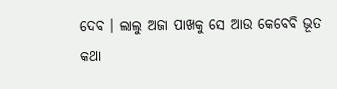ଦେବ । ଲାଲୁ ଅଜା ପାଖକୁ ସେ ଆଉ କେବେବି ଭୂତ କଥା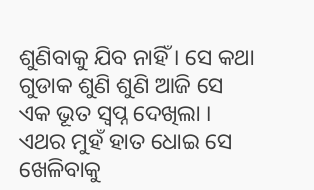ଶୁଣିବାକୁ ଯିବ ନାହିଁ । ସେ କଥା ଗୁଡାକ ଶୁଣି ଶୁଣି ଆଜି ସେ ଏକ ଭୂତ ସ୍ୱପ୍ନ ଦେଖିଲା । ଏଥର ମୁହଁ ହାତ ଧୋଇ ସେ ଖେଳିବାକୁ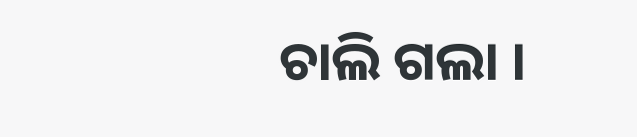ଚାଲି ଗଲା ।